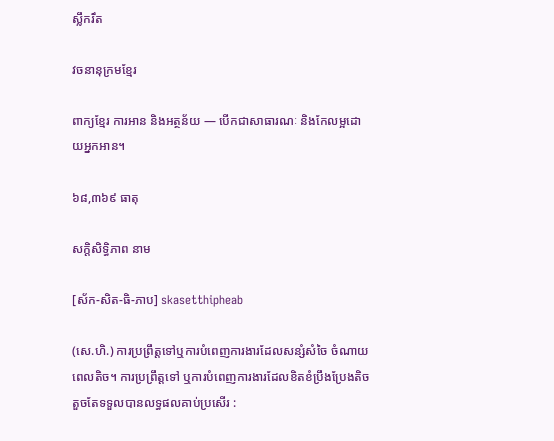ស្លឹករឹត

វចនានុក្រមខ្មែរ

ពាក្យខ្មែរ ការអាន និងអត្ថន័យ — បើកជាសាធារណៈ និងកែលម្អដោយអ្នកអាន។

៦៨,៣៦៩ ធាតុ

សកិ្តសិទ្ធិភាព នាម

[ស័ក-សិត-ធិ-ភាប] skasetthipheab

(សេ.ហិ.) ការប្រព្រឹត្តទៅឬការបំពេញការងារដែលសន្សំសំចៃ ចំណាយពេលតិច។ ការប្រព្រឹត្តទៅ ឬការបំពេញការងារដែលខិតខំប្រឹងប្រែងតិចតួចតែទទួលបានលទ្ធផលគាប់ប្រសើរ :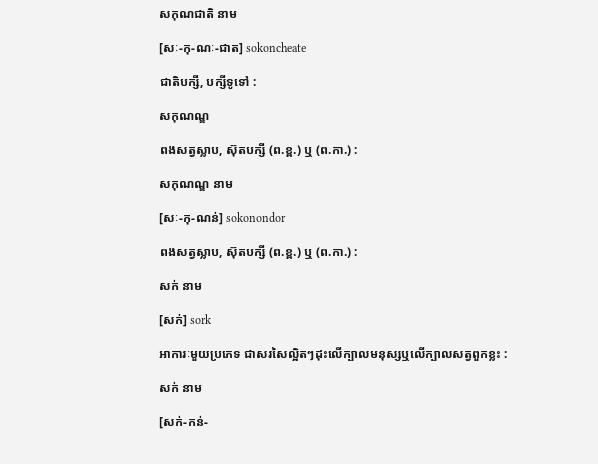សកុណជាតិ នាម

[សៈ-កុ-ណៈ-ជាត] sokoncheate

ជាតិបក្សី, បក្សីទូទៅ :

សកុណណ្ឌ

ពងសត្វស្លាប, ស៊ុតបក្សី (ព.ខ្ព.) ឬ (ព.កា.) :

សកុណណ្ឌ នាម

[សៈ-កុ-ណន់] sokonondor

ពងសត្វស្លាប, ស៊ុតបក្សី (ព.ខ្ព.) ឬ (ព.កា.) :

សក់ នាម

[សក់] sork

អាការៈមួយប្រភេទ ជាសរសៃល្អិតៗដុះលើក្បាលមនុស្សឬលើក្បាលសត្វពួកខ្លះ :

សក់ នាម

[សក់-កន់-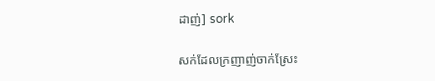ដាញ់] sork

សក់ដែលក្រញាញ់ចាក់ស្រែះ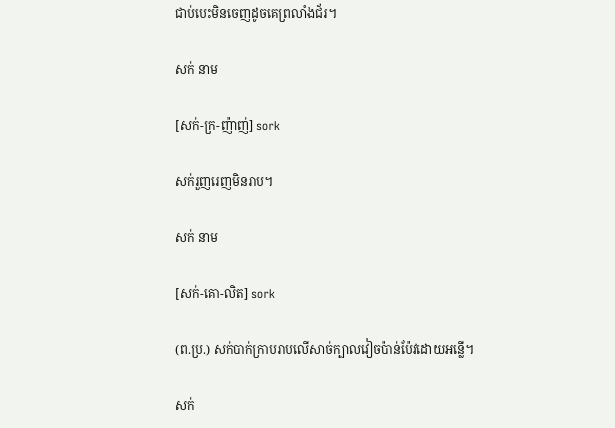ជាប់បេះមិនចេញដូចគេព្រលាំងជ័រ។

សក់ នាម

[សក់-ក្រ-ញ៉ាញ់] sork

សក់រួញរេញមិនរាប។

សក់ នាម

[សក់-គោ-លិត] sork

(ព.ប្រ.) សក់បាក់ក្រាបរាបលើសាច់ក្បាលវៀចប៉ាន់ប៉ែវដោយអន្លើ។

សក់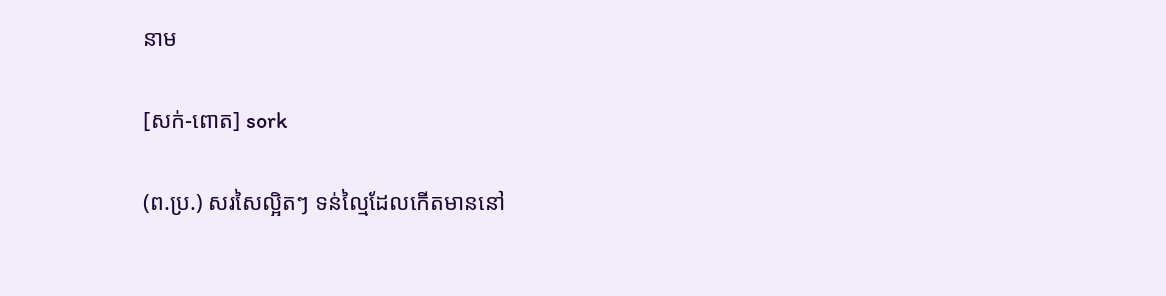នាម

[សក់-ពោត] sork

(ព.ប្រ.) សរសៃល្អិតៗ ទន់ល្មៃដែលកើតមាននៅ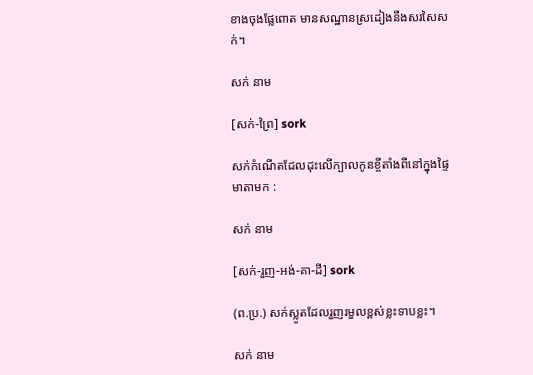ខាងចុងផ្លែពោត មានសណ្ឋានស្រដៀងនឹងសរសៃសក់។

សក់ នាម

[សក់-ព្រៃ] sork

សក់កំណើតដែលដុះលើក្បាលកូនខ្ចីតាំងពីនៅក្នុងផ្ទៃមាតាមក :

សក់ នាម

[សក់-រួញ-អង់-គា-ដី] sork

(ព.ប្រ.) សក់ស្លូតដែលរួញរមួលខ្ពស់ខ្លះទាបខ្លះ។

សក់ នាម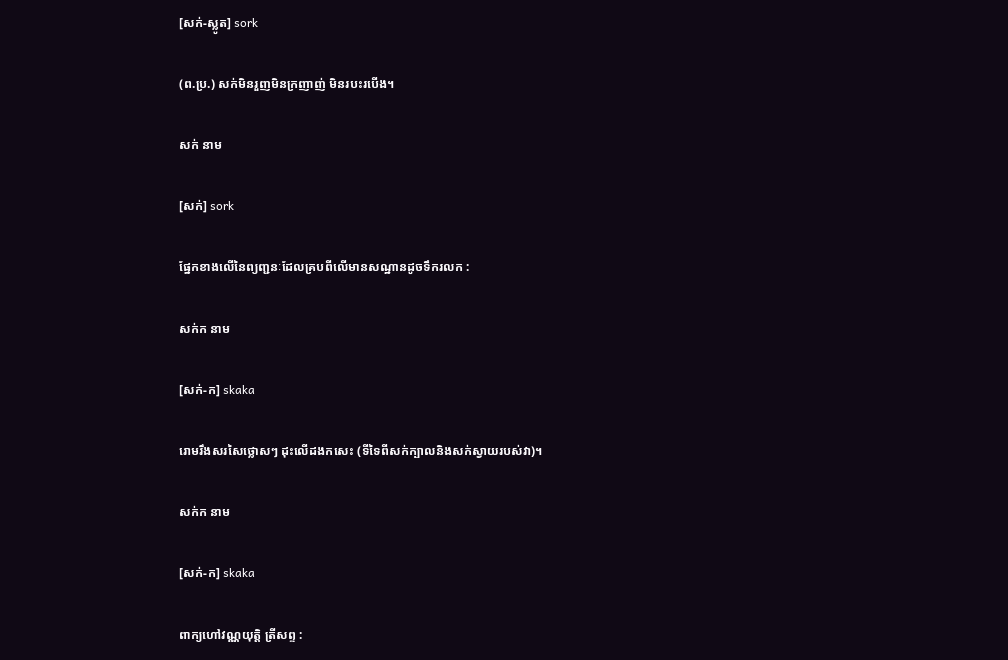[សក់-ស្លូត] sork

(ព.ប្រ.) សក់មិនរួញមិនក្រញាញ់ មិនរបះរបើង។

សក់ នាម

[សក់] sork

ផ្នែកខាងលើនៃព្យញ្ជនៈដែលគ្របពីលើមានសណ្ឋានដូចទឹករលក :

សក់ក នាម

[សក់-ក] skaka

រោមរឹងសរសៃថ្លោសៗ ដុះលើដងកសេះ (ទីទៃពីសក់ក្បាលនិងសក់ស្វាយរបស់វា)។

សក់ក នាម

[សក់-ក] skaka

ពាក្យហៅវណ្ណយុត្តិ ត្រីសព្ទ :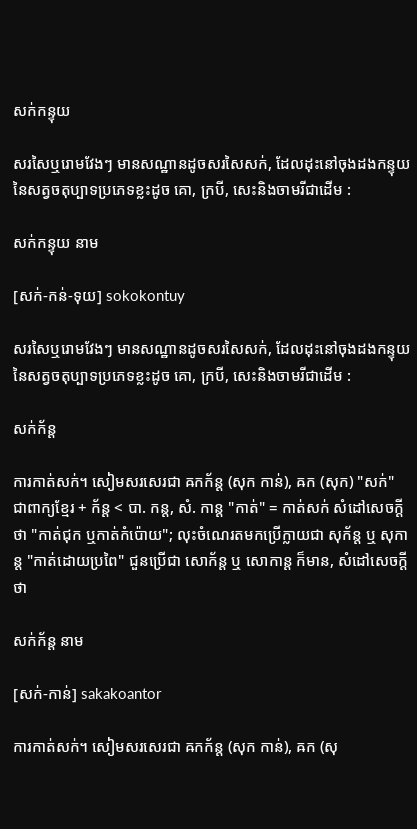សក់កន្ទុយ

សរសៃឬរោមវែងៗ មានសណ្ឋានដូចសរសៃសក់, ដែលដុះនៅចុងដងកន្ទុយនៃសត្វចតុប្បាទប្រភេទខ្លះដូច គោ, ក្របី, សេះនិងចាមរីជាដើម :

សក់កន្ទុយ នាម

[សក់-កន់-ទុយ] sokokontuy

សរសៃឬរោមវែងៗ មានសណ្ឋានដូចសរសៃសក់, ដែលដុះនៅចុងដងកន្ទុយនៃសត្វចតុប្បាទប្រភេទខ្លះដូច គោ, ក្របី, សេះនិងចាមរីជាដើម :

សក់ក័ន្ត

ការកាត់សក់។ សៀមសរសេរជា ឝកក័ន្ត (សុក កាន់), ឝក (សុក) "សក់" ជាពាក្យខ្មែរ + ក័ន្ត < បា. កន្ត, សំ. កាន្ត "កាត់" = កាត់សក់ សំដៅសេចក្ដីថា "កាត់ជុក ឬកាត់កំប៉ោយ"; លុះចំណេរតមកប្រើក្លាយជា សុក័ន្ត ឬ សុកាន្ត "កាត់ដោយប្រពៃ" ជួនប្រើជា សោក័ន្ត ឬ សោកាន្ត ក៏មាន, សំដៅសេចក្ដីថា

សក់ក័ន្ត នាម

[សក់-កាន់] sakakoantor

ការកាត់សក់។ សៀមសរសេរជា ឝកក័ន្ត (សុក កាន់), ឝក (សុ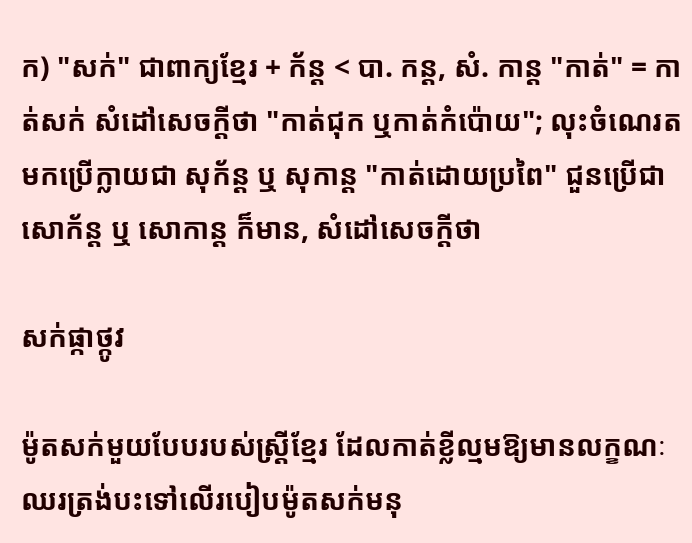ក) "សក់" ជាពាក្យខ្មែរ + ក័ន្ត < បា. កន្ត, សំ. កាន្ត "កាត់" = កាត់សក់ សំដៅសេចក្ដីថា "កាត់ជុក ឬកាត់កំប៉ោយ"; លុះចំណេរតមកប្រើក្លាយជា សុក័ន្ត ឬ សុកាន្ត "កាត់ដោយប្រពៃ" ជួនប្រើជា សោក័ន្ត ឬ សោកាន្ត ក៏មាន, សំដៅសេចក្ដីថា

សក់ផ្កាថ្កូវ

ម៉ូតសក់មួយបែបរបស់ស្ត្រីខ្មែរ ដែលកាត់ខ្លីល្មមឱ្យមានលក្ខណៈឈរត្រង់បះទៅលើរបៀបម៉ូតសក់មនុ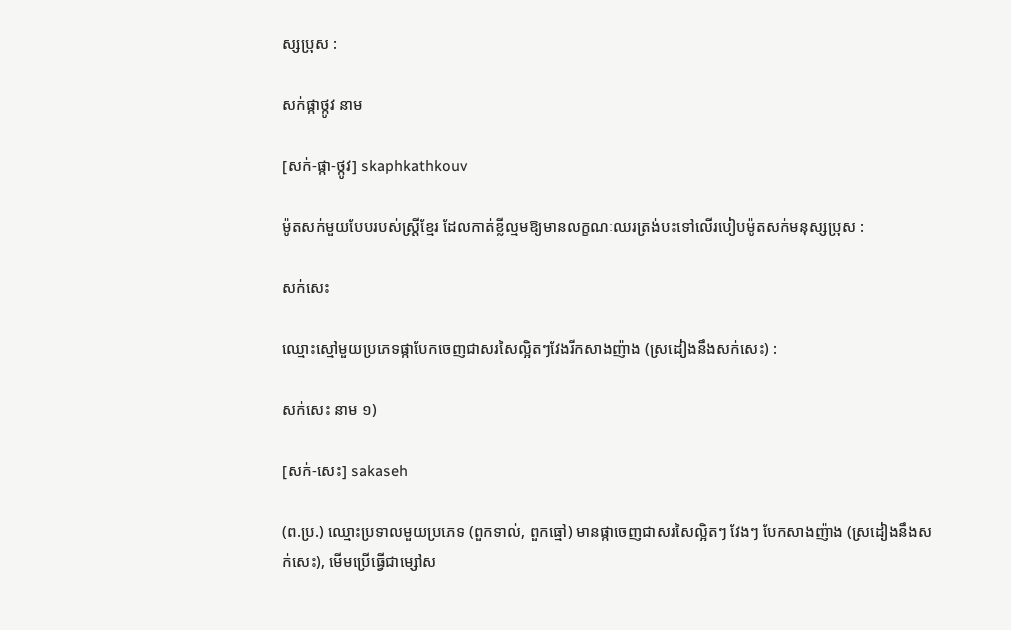ស្សប្រុស :

សក់ផ្កាថ្កូវ នាម

[សក់-ផ្កា-ថ្កូវ] skaphkathkouv

ម៉ូតសក់មួយបែបរបស់ស្ត្រីខ្មែរ ដែលកាត់ខ្លីល្មមឱ្យមានលក្ខណៈឈរត្រង់បះទៅលើរបៀបម៉ូតសក់មនុស្សប្រុស :

សក់សេះ

ឈ្មោះស្មៅមួយប្រភេទផ្កាបែកចេញជាសរសៃល្អិតៗវែងរីកសាងញ៉ាង (ស្រដៀងនឹងសក់សេះ) :

សក់សេះ នាម ១)

[សក់-សេះ] sakaseh

(ព.ប្រ.) ឈ្មោះប្រទាលមួយប្រភេទ (ពួកទាល់, ពួកធ្មៅ) មានផ្កាចេញជាសរសៃល្អិតៗ វែងៗ បែកសាងញ៉ាង (ស្រដៀងនឹងសក់សេះ), មើមប្រើធ្វើជាម្សៅស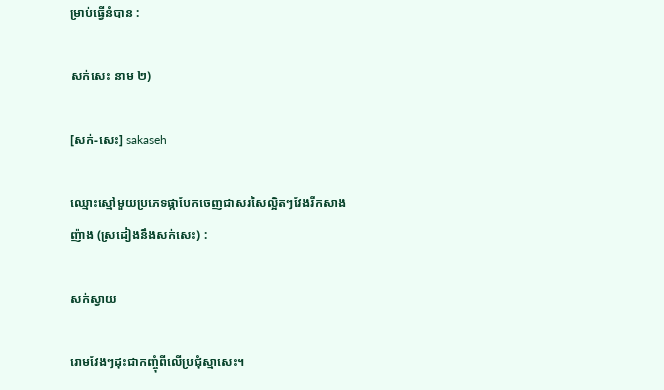ម្រាប់ធ្វើនំបាន :

សក់សេះ នាម ២)

[សក់-សេះ] sakaseh

ឈ្មោះស្មៅមួយប្រភេទផ្កាបែកចេញជាសរសៃល្អិតៗវែងរីកសាងញ៉ាង (ស្រដៀងនឹងសក់សេះ) :

សក់ស្វាយ

រោមវែងៗដុះជាកញ្ចុំពីលើប្រជុំស្មាសេះ។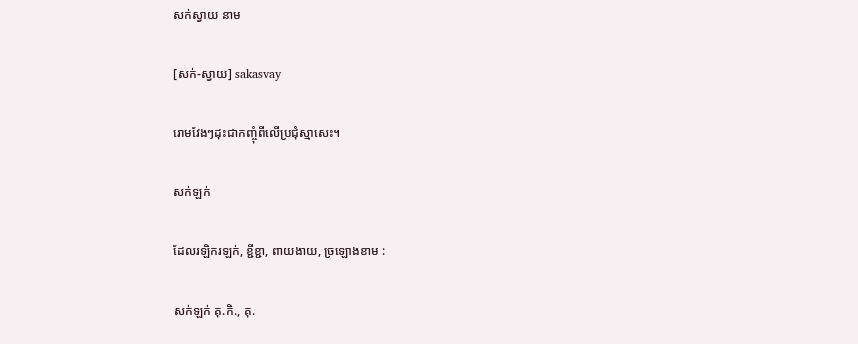សក់ស្វាយ នាម

[សក់-ស្វាយ] sakasvay

រោមវែងៗដុះជាកញ្ចុំពីលើប្រជុំស្មាសេះ។

សក់ឡក់

ដែលរឡិករឡក់, ខ្ជីខ្ជា, ពាយងាយ, ច្រឡោងខាម :

សក់ឡក់ គុ.កិ., គុ.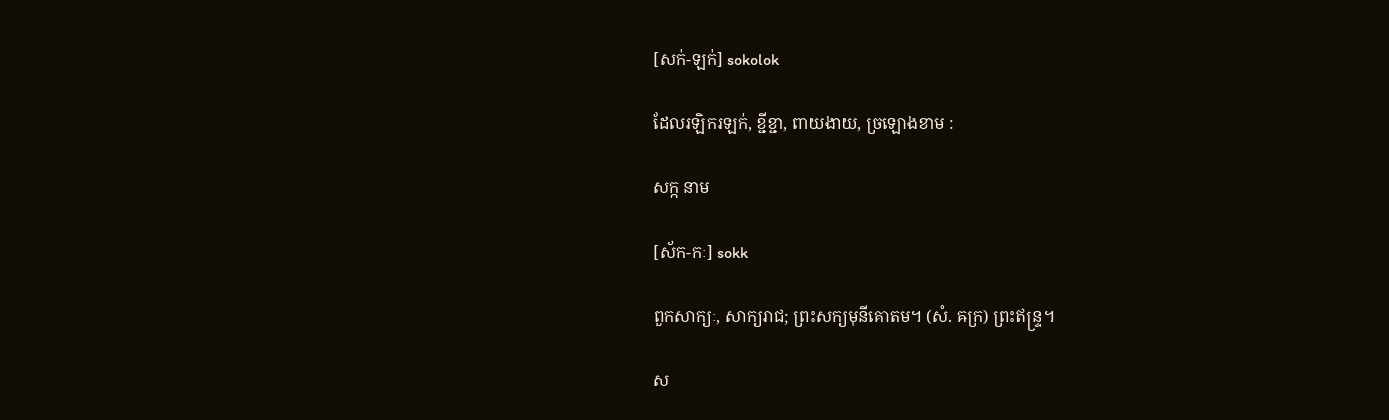[សក់-ឡក់] sokolok

ដែលរឡិករឡក់, ខ្ជីខ្ជា, ពាយងាយ, ច្រឡោងខាម :

សក្ក នាម

[ស័ក-កៈ] sokk

ពួកសាក្យៈ, សាក្យរាជ; ព្រះសក្យមុនីគោតម។ (សំ. ឝក្រ) ព្រះឥន្ទ្រ។

ស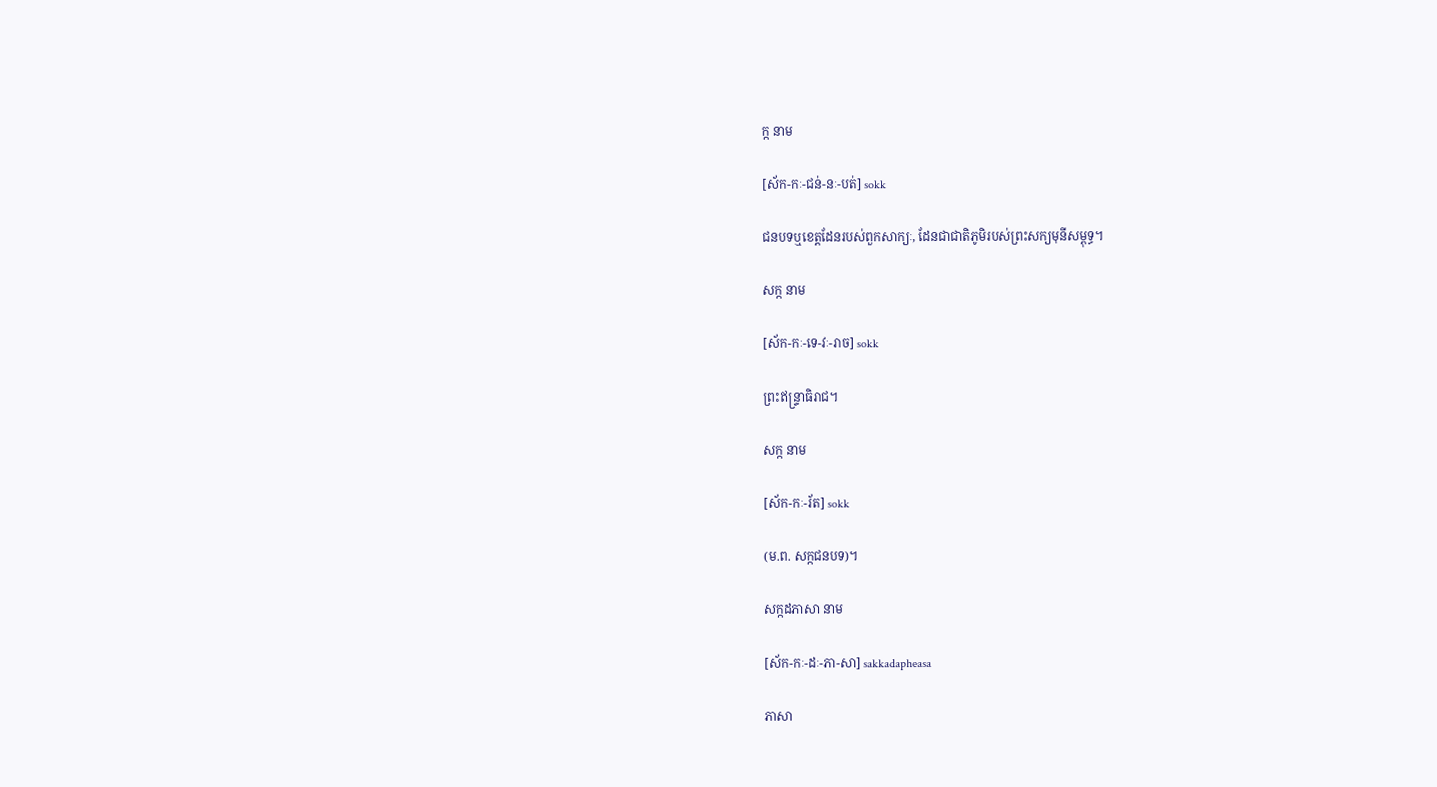ក្ក នាម

[ស័ក-កៈ-ជន់-នៈ-បត់] sokk

ជនបទឬខេត្តដែនរបស់ពួកសាក្យៈ, ដែនជាជាតិភូមិរបស់ព្រះសក្យមុនីសម្ពុទ្ធ។

សក្ក នាម

[ស័ក-កៈ-ទេ-វៈ-រាច] sokk

ព្រះឥន្ទ្រាធិរាជ។

សក្ក នាម

[ស័ក-កៈ-រ័ត] sokk

(ម.ព. សក្កជនបទ)។

សក្កដភាសា នាម

[ស័ក-កៈ-ដៈ-ភា-សា] sakkadapheasa

ភាសា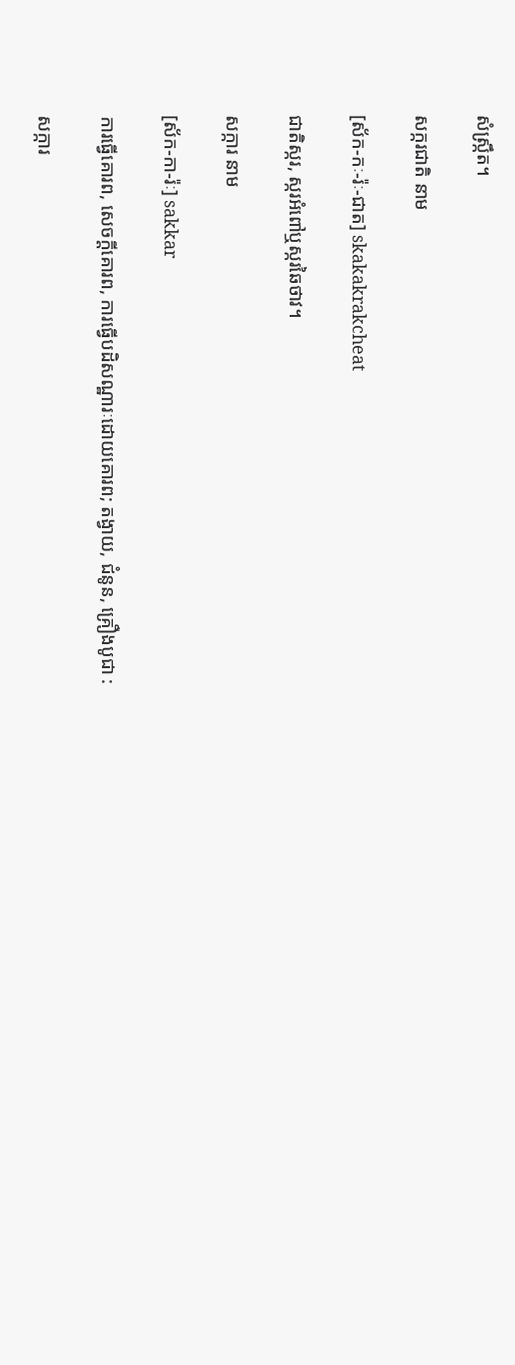សំស្ក្រឹត។

សក្ករជាតិ នាម

[ស័ក-កៈ-រ៉ៈ-ជាត] skakakrakcheat

ជាតិស្ករ, ស្ករអំពៅឬស្ករឆៃថាវ។

សក្ការ នាម

[ស័ក-កា-រ៉ៈ] sakkar

ការធ្វើគោរព, សេចក្ដីគោរព, ការធ្វើបដិសណ្ឋារៈដោយគោរព; តង្វាយ, ជំនូន, គ្រឿងបូជា :

សក្ការ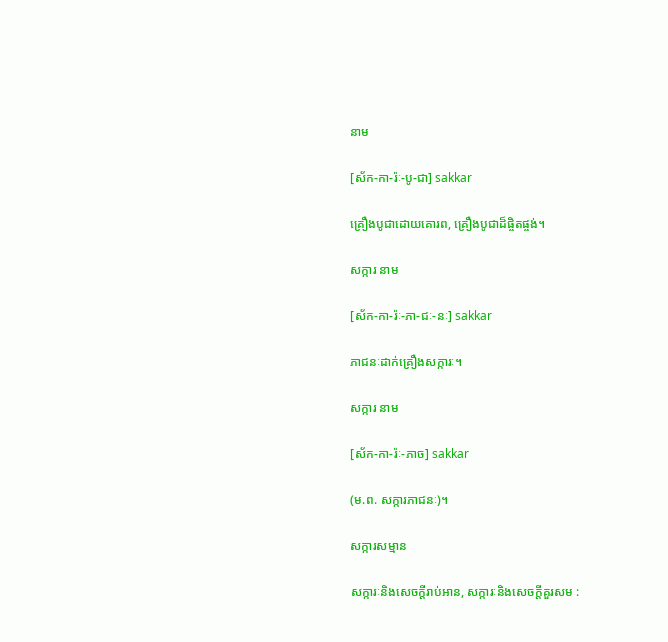នាម

[ស័ក-កា-រ៉ៈ-បូ-ជា] sakkar

គ្រឿងបូជាដោយគោរព, គ្រឿងបូជាដ៏ផ្ចិតផ្ចង់។

សក្ការ នាម

[ស័ក-កា-រ៉ៈ-ភា-ជៈ-នៈ] sakkar

ភាជនៈដាក់គ្រឿងសក្ការៈ។

សក្ការ នាម

[ស័ក-កា-រ៉ៈ-ភាច] sakkar

(ម.ព. សក្ការភាជនៈ)។

សក្ការសម្មាន

សក្ការៈនិងសេចក្ដីរាប់អាន, សក្ការៈនិងសេចក្ដីគួរសម :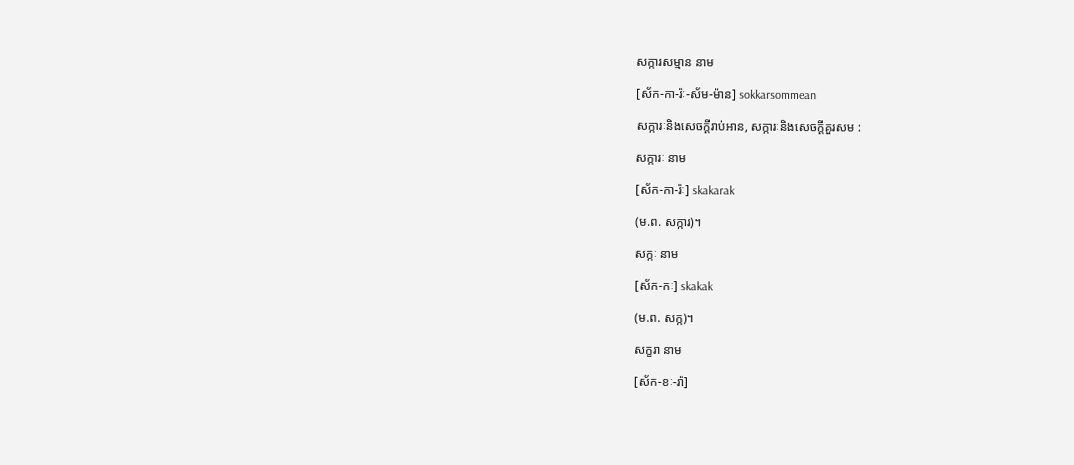សក្ការសម្មាន នាម

[ស័ក-កា-រ៉ៈ-ស័ម-ម៉ាន] sokkarsommean

សក្ការៈនិងសេចក្ដីរាប់អាន, សក្ការៈនិងសេចក្ដីគួរសម :

សក្ការៈ នាម

[ស័ក-កា-រ៉ៈ] skakarak

(ម.ព. សក្ការ)។

សក្កៈ នាម

[ស័ក-កៈ] skakak

(ម.ព. សក្ក)។

សក្ខរា នាម

[ស័ក-ខៈ-រ៉ា]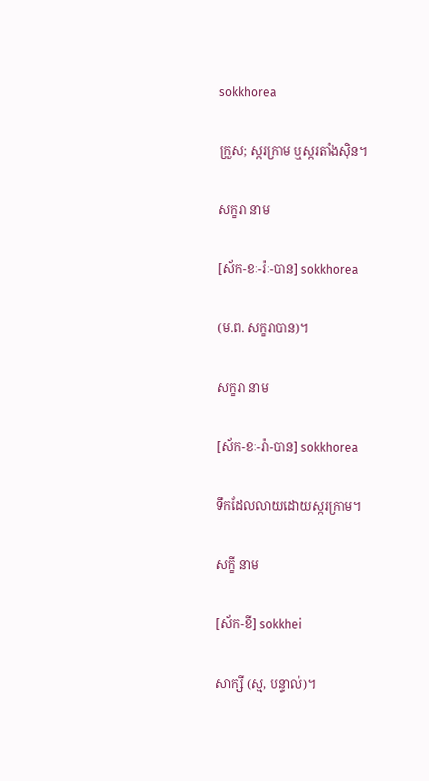sokkhorea

ក្រួស; ស្ករក្រាម ឬស្ករតាំងស៊ិន។

សក្ខរា នាម

[ស័ក-ខៈ-រ៉ៈ-បាន] sokkhorea

(ម.ព. សក្ខរាបាន)។

សក្ខរា នាម

[ស័ក-ខៈ-រ៉ា-បាន] sokkhorea

ទឹកដែលលាយដោយស្ករក្រាម។

សក្ខី នាម

[ស័ក-ខី] sokkhei

សាក្សី (ស្ម, បន្ទាល់)។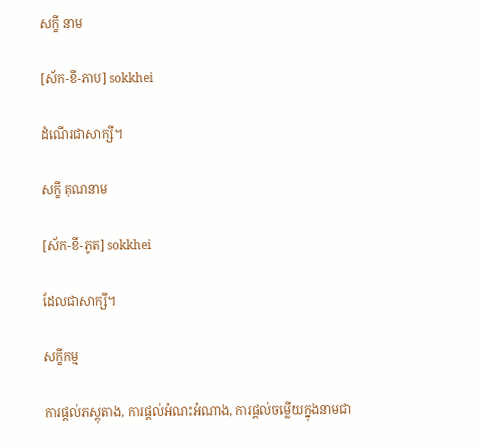សក្ខី នាម

[ស័ក-ខី-ភាប] sokkhei

ដំណើរជាសាក្សី។

សក្ខី គុណនាម

[ស័ក-ខី-ភូត] sokkhei

ដែលជាសាក្សី។

សក្ខីកម្ម

ការផ្ដល់ភស្តុតាង, ការផ្ដល់អំណះអំណាង, ការផ្ដល់ចម្លើយក្នុងនាមជា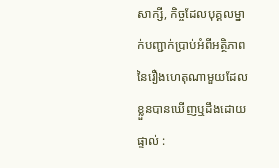សាក្សី, កិច្ចដែលបុគ្គលម្នាក់បញ្ជាក់ប្រាប់អំពីអត្ថិភាពនៃរឿងហេតុណាមួយដែលខ្លួនបានឃើញឬដឹងដោយផ្ទាល់ :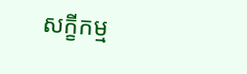សក្ខីកម្ម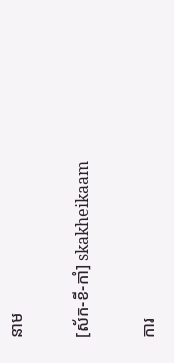នាម

[ស័ក-ខី-កាំ] skakheikaam

ការ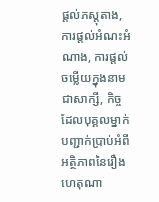ផ្ដល់ភស្តុតាង, ការផ្ដល់អំណះអំណាង, ការផ្ដល់ចម្លើយក្នុងនាមជាសាក្សី, កិច្ចដែលបុគ្គលម្នាក់បញ្ជាក់ប្រាប់អំពីអត្ថិភាពនៃរឿងហេតុណា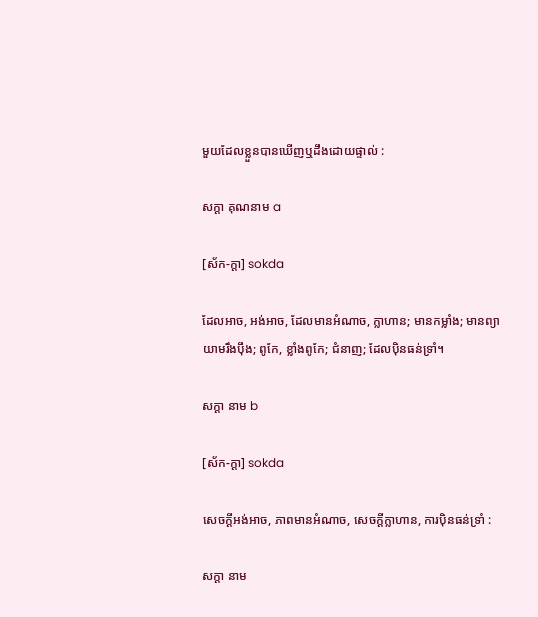មួយដែលខ្លួនបានឃើញឬដឹងដោយផ្ទាល់ :

សក្ដា គុណនាម a

[ស័ក-ក្ដា] sokda

ដែលអាច, អង់អាច, ដែលមានអំណាច, ក្លាហាន; មានកម្លាំង; មានព្យាយាមរឹងប៉ឹង; ពូកែ, ខ្លាំងពូកែ; ជំនាញ; ដែលប៉ិនធន់ទ្រាំ។

សក្ដា នាម b

[ស័ក-ក្ដា] sokda

សេចក្ដីអង់អាច, ភាពមានអំណាច, សេចក្ដីក្លាហាន, ការប៉ិនធន់ទ្រាំ :

សក្ដា នាម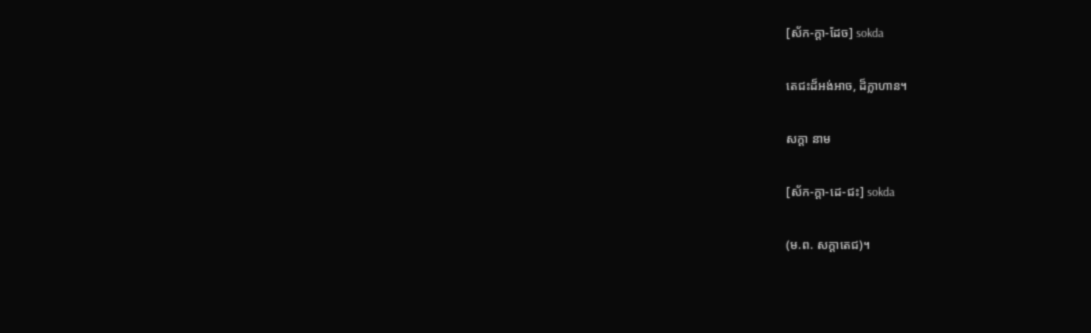[ស័ក-ក្ដា-ដែច] sokda

តេជះដ៏អង់អាច, ដ៏ក្លាហាន។

សក្ដា នាម

[ស័ក-ក្ដា-ដេ-ជះ] sokda

(ម.ព. សក្ដាតេជ)។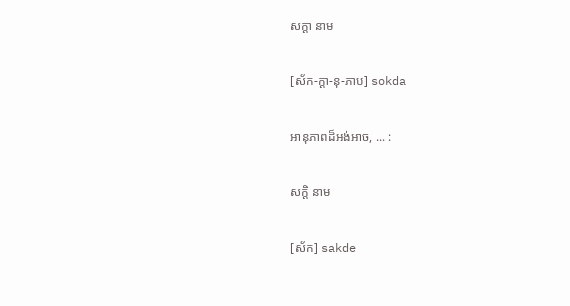សក្ដា នាម

[ស័ក-ក្ដា-នុ-ភាប] sokda

អានុភាពដ៏អង់អាច, ... :

សក្ដិ នាម

[ស័ក] sakde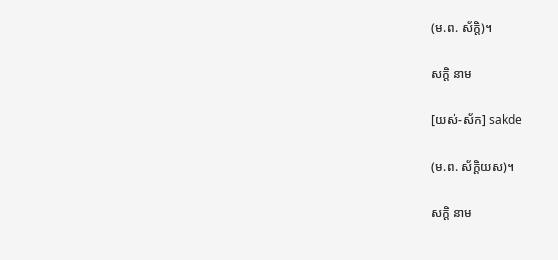(ម.ព. ស័ក្ដិ)។

សក្ដិ នាម

[យស់-ស័ក] sakde

(ម.ព. ស័ក្ដិយស)។

សក្ដិ នាម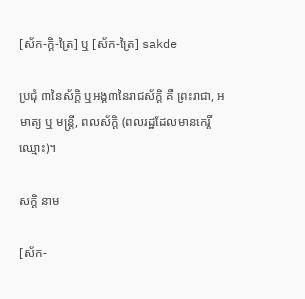[ស័ក-ក្ដិ-ត្រៃ] ឬ [ស័ក-ត្រៃ] sakde

ប្រជុំ ៣នៃស័ក្ដិ ឬអង្គ៣នៃរាជស័ក្ដិ គឺ ព្រះរាជា, អមាត្យ ឬ មន្ត្រី, ពលស័ក្ដិ (ពលរដ្ឋដែលមានកេរ្តិ៍ឈ្មោះ)។

សក្ដិ នាម

[ស័ក-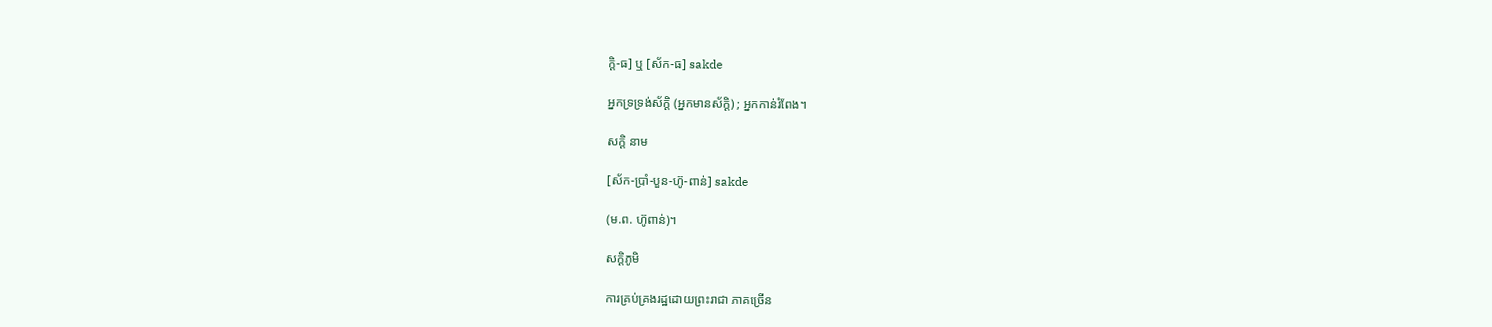ក្ដិ-ធ] ឬ [ស័ក-ធ] sakde

អ្នកទ្រទ្រង់ស័ក្ដិ (អ្នកមានស័ក្ដិ) ; អ្នកកាន់រំពែង។

សក្ដិ នាម

[ស័ក-ប្រាំ-បួន-ហ៊ូ-ពាន់] sakde

(ម.ព. ហ៊ូពាន់)។

សក្ដិភូមិ

ការគ្រប់គ្រងរដ្ឋដោយព្រះរាជា ភាគច្រើន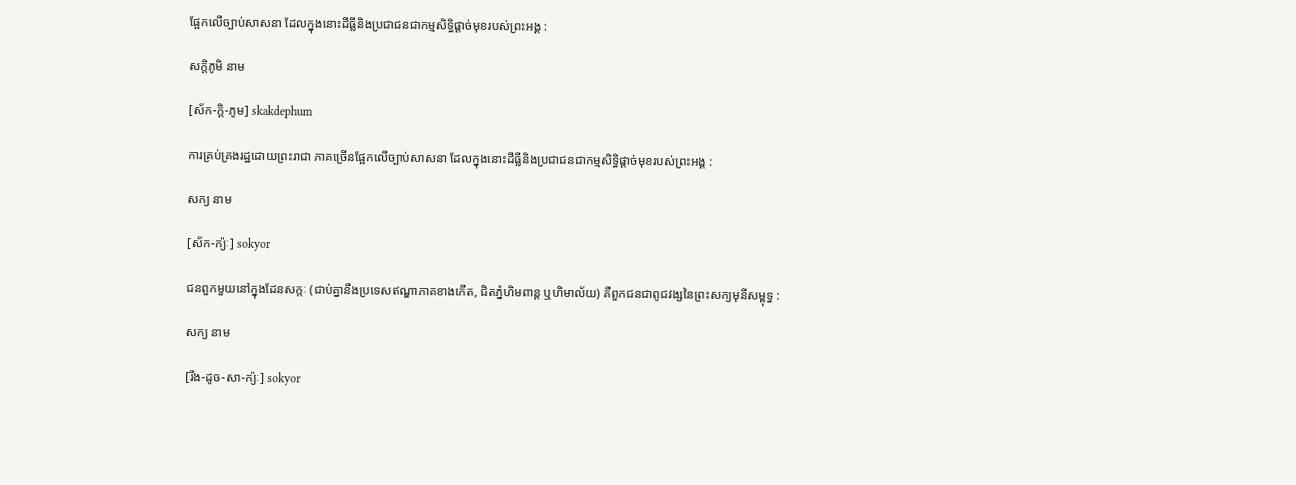ផ្អែកលើច្បាប់សាសនា ដែលក្នុងនោះដីធ្លីនិងប្រជាជនជាកម្មសិទ្ធិផ្ដាច់មុខរបស់ព្រះអង្គ :

សក្ដិភូមិ នាម

[ស័ក-ក្ដិ-ភូម] skakdephum

ការគ្រប់គ្រងរដ្ឋដោយព្រះរាជា ភាគច្រើនផ្អែកលើច្បាប់សាសនា ដែលក្នុងនោះដីធ្លីនិងប្រជាជនជាកម្មសិទ្ធិផ្ដាច់មុខរបស់ព្រះអង្គ :

សក្យ នាម

[ស័ក-ក្យ៉ៈ] sokyor

ជនពួកមួយនៅក្នុងដែនសក្កៈ (ជាប់គ្នានឹងប្រទេសឥណ្ឌាភាគខាងកើត, ជិតភ្នំហិមពាន្ត ឬហិមាល័យ) គឺពួកជនជាពូជវង្សនៃព្រះសក្យមុនីសម្ពុទ្ធ :

សក្យ នាម

[រឹង-ដូច-សា-ក្យ៉ៈ] sokyor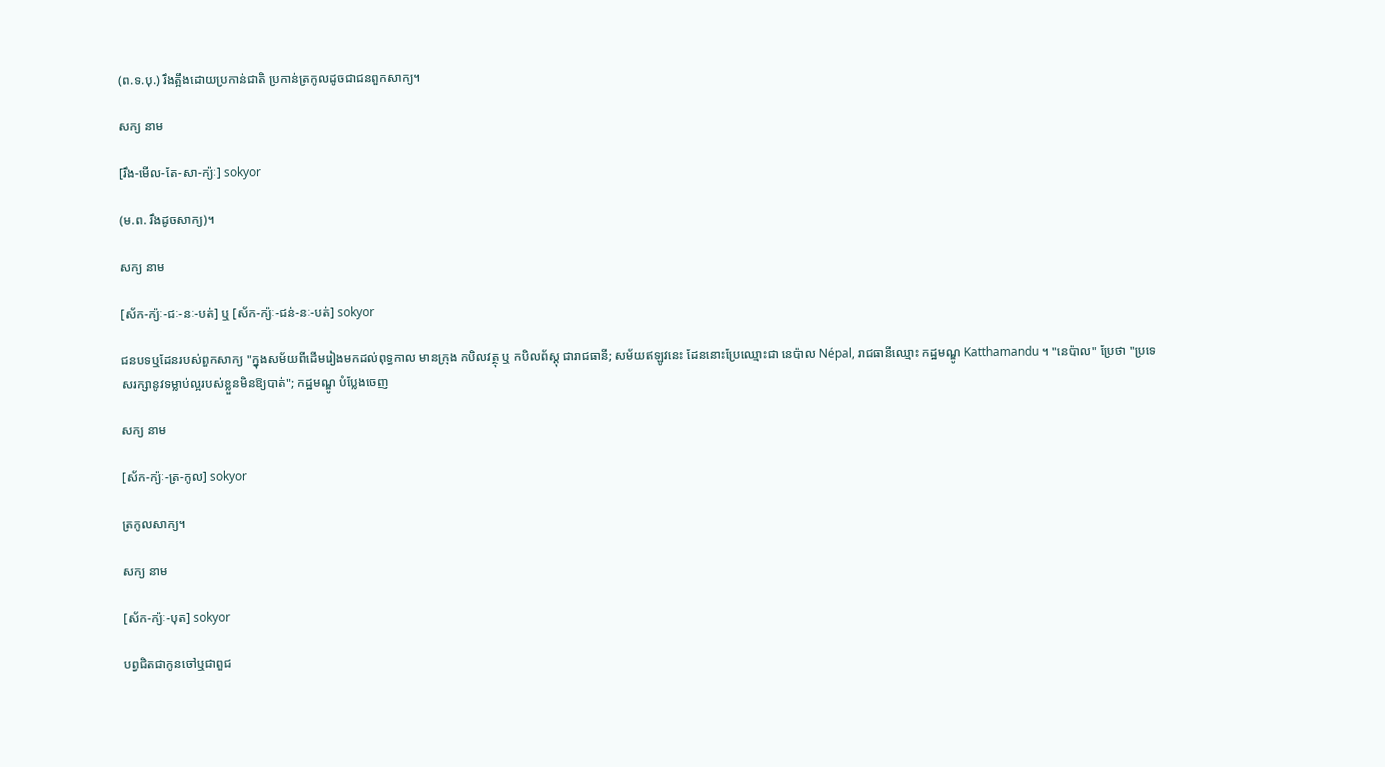(ព.ទ.បុ.) រឹងត្អឹងដោយប្រកាន់ជាតិ ប្រកាន់ត្រកូលដូចជាជនពួកសាក្យ។

សក្យ នាម

[រឹង-មើល-តែ-សា-ក្យ៉ៈ] sokyor

(ម.ព. រឹងដូចសាក្យ)។

សក្យ នាម

[ស័ក-ក្យ៉ៈ-ជៈ-នៈ-បត់] ឬ [ស័ក-ក្យ៉ៈ-ជន់-នៈ-បត់] sokyor

ជនបទឬដែនរបស់ពួកសាក្យ "ក្នុងសម័យពីដើមរៀងមកដល់ពុទ្ធកាល មានក្រុង កបិលវត្ថុ ឬ កបិលព័ស្តុ ជារាជធានី; សម័យឥឡូវនេះ ដែននោះប្រែឈ្មោះជា នេប៉ាល Népal, រាជធានីឈ្មោះ កដ្ឋមណ្ឌូ Katthamandu ។ "នេប៉ាល" ប្រែថា "ប្រទេសរក្សានូវទម្លាប់ល្អរបស់ខ្លួនមិនឱ្យបាត់"; កដ្ឋមណ្ឌូ បំប្លែងចេញ

សក្យ នាម

[ស័ក-ក្យ៉ៈ-ត្រ-កូល] sokyor

ត្រកូលសាក្យ។

សក្យ នាម

[ស័ក-ក្យ៉ៈ-បុត] sokyor

បព្វជិតជាកូនចៅឬជាពួជ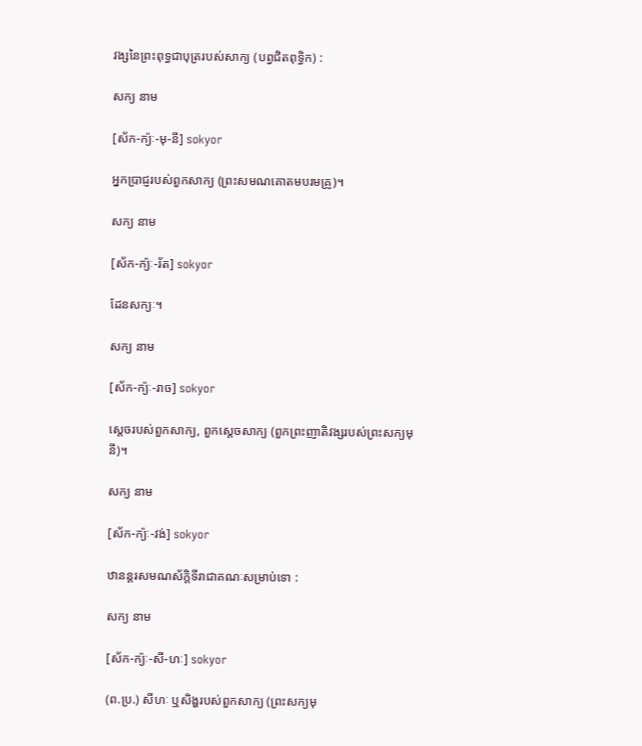វង្សនៃព្រះពុទ្ធជាបុត្ររបស់សាក្យ (បព្វជិតពុទ្ធិក) :

សក្យ នាម

[ស័ក-ក្យ៉ៈ-មុ-នី] sokyor

អ្នកប្រាជ្ញរបស់ពួកសាក្យ (ព្រះសមណគោតមបរមគ្រូ)។

សក្យ នាម

[ស័ក-ក្យ៉ៈ-រ័ត] sokyor

ដែនសក្យៈ។

សក្យ នាម

[ស័ក-ក្យ៉ៈ-រាច] sokyor

ស្ដេចរបស់ពួកសាក្យ, ពួកស្ដេចសាក្យ (ពួកព្រះញាតិវង្សរបស់ព្រះសក្យមុនី)។

សក្យ នាម

[ស័ក-ក្យ៉ៈ-វង់] sokyor

ឋានន្តរសមណស័ក្ដិទីរាជាគណៈសម្រាប់ទោ :

សក្យ នាម

[ស័ក-ក្យ៉ៈ-សី-ហៈ] sokyor

(ព.ប្រ.) សីហៈ ឬសិង្ហរបស់ពួកសាក្យ (ព្រះសក្យមុ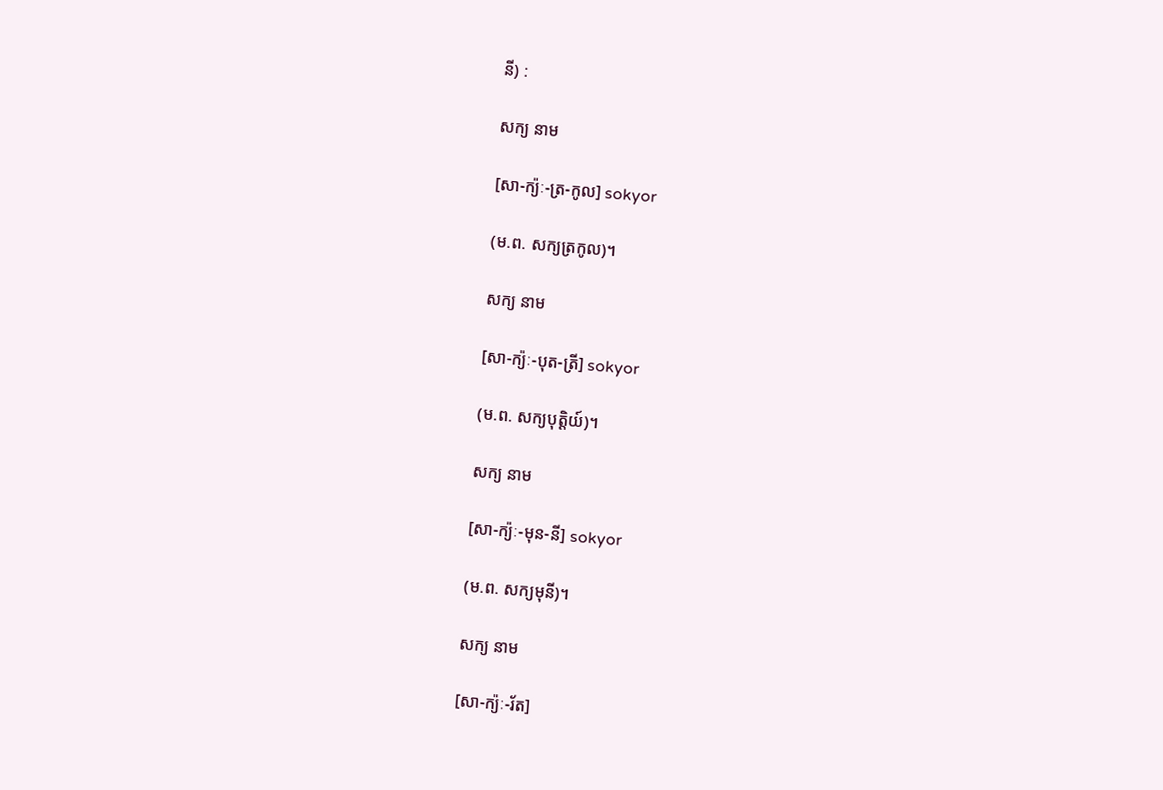នី) :

សក្យ នាម

[សា-ក្យ៉ៈ-ត្រ-កូល] sokyor

(ម.ព. សក្យត្រកូល)។

សក្យ នាម

[សា-ក្យ៉ៈ-បុត-ត្រី] sokyor

(ម.ព. សក្យបុត្តិយ៍)។

សក្យ នាម

[សា-ក្យ៉ៈ-មុន-នី] sokyor

(ម.ព. សក្យមុនី)។

សក្យ នាម

[សា-ក្យ៉ៈ-រ័ត]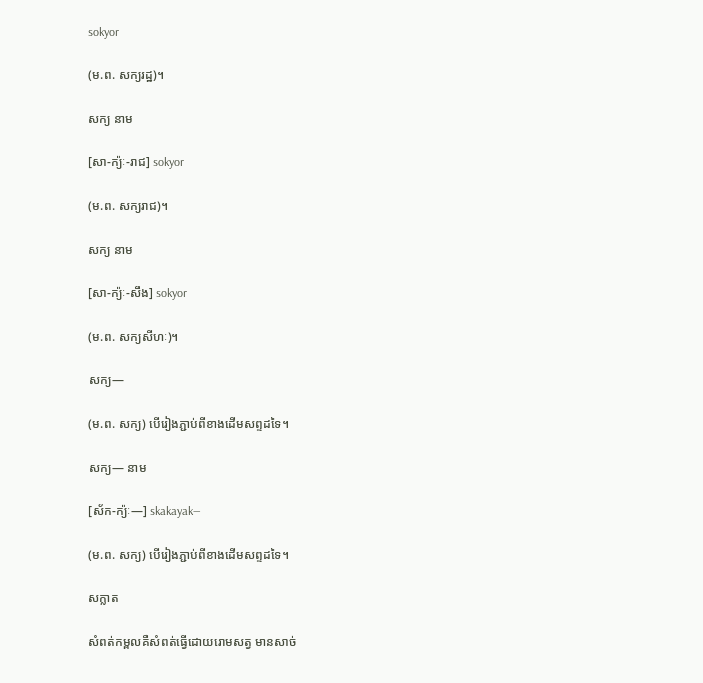sokyor

(ម.ព. សក្យរដ្ឋ)។

សក្យ នាម

[សា-ក្យ៉ៈ-រាជ] sokyor

(ម.ព. សក្យរាជ)។

សក្យ នាម

[សា-ក្យ៉ៈ-សឹង] sokyor

(ម.ព. សក្យសីហៈ)។

សក្យ—

(ម.ព. សក្យ) បើរៀងភ្ជាប់ពីខាងដើមសព្ទដទៃ។

សក្យ— នាម

[ស័ក-ក្យ៉ៈ—] skakayak—

(ម.ព. សក្យ) បើរៀងភ្ជាប់ពីខាងដើមសព្ទដទៃ។

សក្លាត

សំពត់កម្ពលគឺសំពត់ធ្វើដោយរោមសត្វ មានសាច់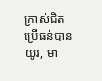ក្រាស់ជិត ប្រើធន់បានយូរ, មា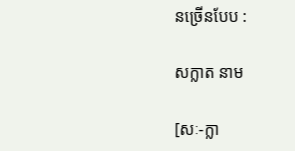នច្រើនបែប :

សក្លាត នាម

[សៈ-ក្លា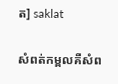ត] saklat

សំពត់កម្ពលគឺសំព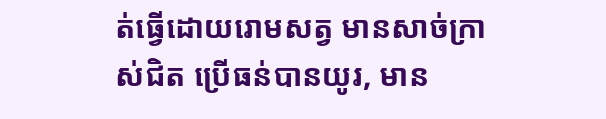ត់ធ្វើដោយរោមសត្វ មានសាច់ក្រាស់ជិត ប្រើធន់បានយូរ, មាន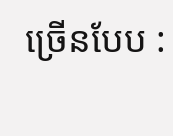ច្រើនបែប :